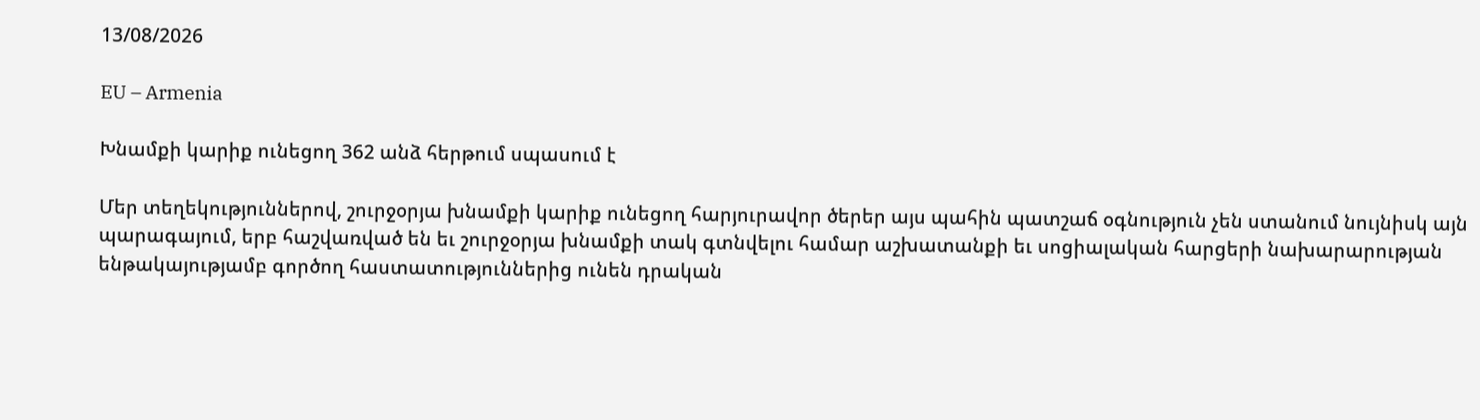13/08/2026

EU – Armenia

Խնամքի կարիք ունեցող 362 անձ հերթում սպասում է

Մեր տեղեկություններով, շուրջօրյա խնամքի կարիք ունեցող հարյուրավոր ծերեր այս պահին պատշաճ օգնություն չեն ստանում նույնիսկ այն պարագայում, երբ հաշվառված են եւ շուրջօրյա խնամքի տակ գտնվելու համար աշխատանքի եւ սոցիալական հարցերի նախարարության ենթակայությամբ գործող հաստատություններից ունեն դրական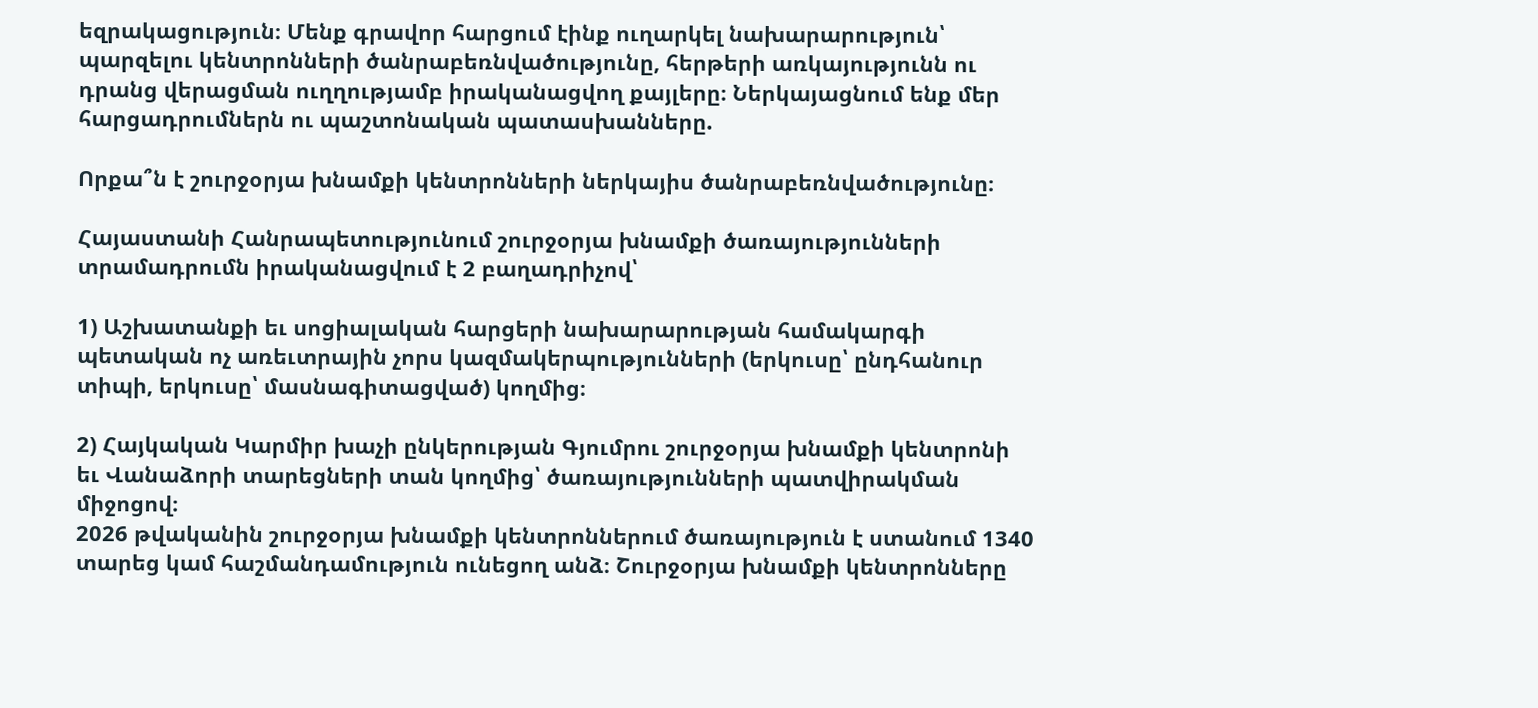եզրակացություն։ Մենք գրավոր հարցում էինք ուղարկել նախարարություն՝ պարզելու կենտրոնների ծանրաբեռնվածությունը, հերթերի առկայությունն ու դրանց վերացման ուղղությամբ իրականացվող քայլերը։ Ներկայացնում ենք մեր հարցադրումներն ու պաշտոնական պատասխանները.

Որքա՞ն է շուրջօրյա խնամքի կենտրոնների ներկայիս ծանրաբեռնվածությունը։

Հայաստանի Հանրապետությունում շուրջօրյա խնամքի ծառայությունների տրամադրումն իրականացվում է 2 բաղադրիչով՝

1) Աշխատանքի եւ սոցիալական հարցերի նախարարության համակարգի պետական ոչ առեւտրային չորս կազմակերպությունների (երկուսը՝ ընդհանուր տիպի, երկուսը՝ մասնագիտացված) կողմից։

2) Հայկական Կարմիր խաչի ընկերության Գյումրու շուրջօրյա խնամքի կենտրոնի եւ Վանաձորի տարեցների տան կողմից՝ ծառայությունների պատվիրակման միջոցով։
2026 թվականին շուրջօրյա խնամքի կենտրոններում ծառայություն է ստանում 1340 տարեց կամ հաշմանդամություն ունեցող անձ։ Շուրջօրյա խնամքի կենտրոնները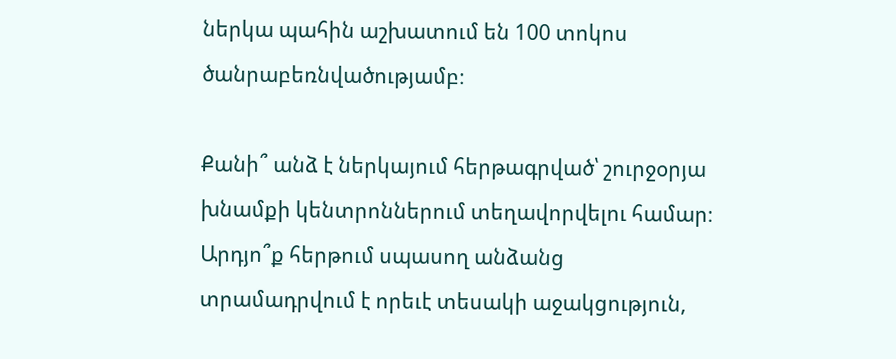ներկա պահին աշխատում են 100 տոկոս ծանրաբեռնվածությամբ։

Քանի՞ անձ է ներկայում հերթագրված՝ շուրջօրյա խնամքի կենտրոններում տեղավորվելու համար։ Արդյո՞ք հերթում սպասող անձանց տրամադրվում է որեւէ տեսակի աջակցություն,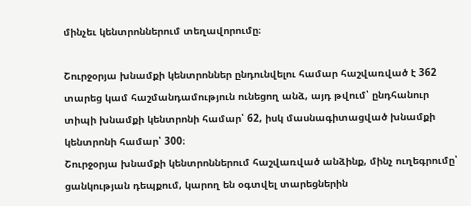մինչեւ կենտրոններում տեղավորումը։

Շուրջօրյա խնամքի կենտրոններ ընդունվելու համար հաշվառված է 362 տարեց կամ հաշմանդամություն ունեցող անձ, այդ թվում՝ ընդհանուր տիպի խնամքի կենտրոնի համար՝ 62, իսկ մասնագիտացված խնամքի կենտրոնի համար՝ 300։
Շուրջօրյա խնամքի կենտրոններում հաշվառված անձինք, մինչ ուղեգրումը՝ ցանկության դեպքում, կարող են օգտվել տարեցներին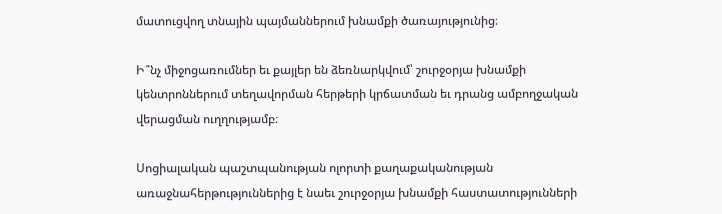մատուցվող տնային պայմաններում խնամքի ծառայությունից։

Ի՞նչ միջոցառումներ եւ քայլեր են ձեռնարկվում՝ շուրջօրյա խնամքի կենտրոններում տեղավորման հերթերի կրճատման եւ դրանց ամբողջական վերացման ուղղությամբ։

Սոցիալական պաշտպանության ոլորտի քաղաքականության առաջնահերթություններից է նաեւ շուրջօրյա խնամքի հաստատությունների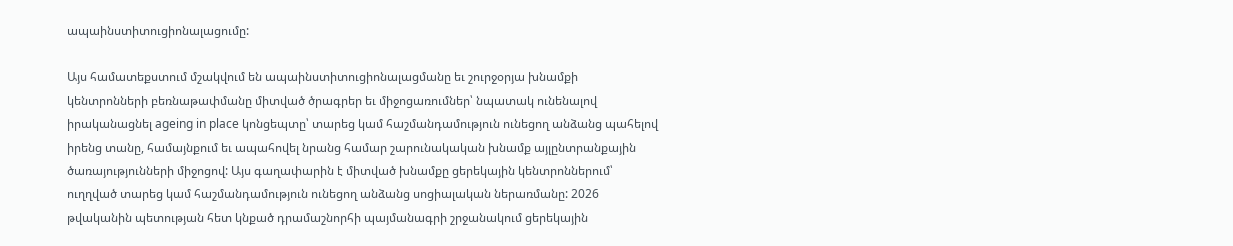ապաինստիտուցիոնալացումը:

Այս համատեքստում մշակվում են ապաինստիտուցիոնալացմանը եւ շուրջօրյա խնամքի կենտրոնների բեռնաթափմանը միտված ծրագրեր եւ միջոցառումներ՝ նպատակ ունենալով իրականացնել ageing in place կոնցեպտը՝ տարեց կամ հաշմանդամություն ունեցող անձանց պահելով իրենց տանը, համայնքում եւ ապահովել նրանց համար շարունակական խնամք այլընտրանքային ծառայությունների միջոցով: Այս գաղափարին է միտված խնամքը ցերեկային կենտրոններում՝ ուղղված տարեց կամ հաշմանդամություն ունեցող անձանց սոցիալական ներառմանը: 2026 թվականին պետության հետ կնքած դրամաշնորհի պայմանագրի շրջանակում ցերեկային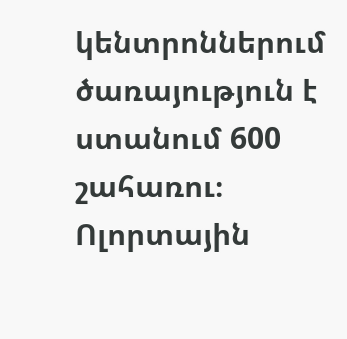կենտրոններում ծառայություն է ստանում 600 շահառու։ Ոլորտային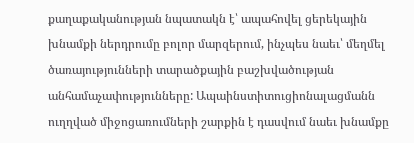քաղաքականության նպատակն է՝ ապահովել ցերեկային խնամքի ներդրումը բոլոր մարզերում, ինչպես նաեւ՝ մեղմել ծառայությունների տարածքային բաշխվածության անհամաչափությունները: Ապաինստիտուցիոնալացմանն ուղղված միջոցառումների շարքին է դասվում նաեւ խնամքը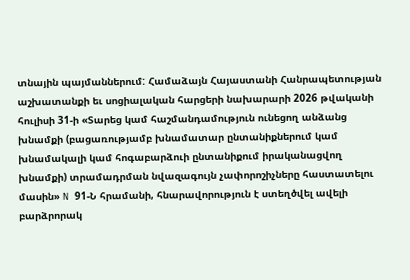տնային պայմաններում: Համաձայն Հայաստանի Հանրապետության աշխատանքի եւ սոցիալական հարցերի նախարարի 2026 թվականի հուլիսի 31-ի «Տարեց կամ հաշմանդամություն ունեցող անձանց խնամքի (բացառությամբ խնամատար ընտանիքներում կամ խնամակալի կամ հոգաբարձուի ընտանիքում իրականացվող խնամքի) տրամադրման նվազագույն չափորոշիչները հաստատելու մասին» N 91-Ն հրամանի, հնարավորություն է ստեղծվել ավելի բարձրորակ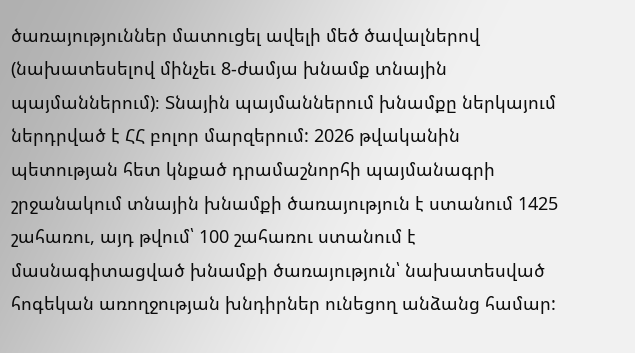ծառայություններ մատուցել ավելի մեծ ծավալներով (նախատեսելով մինչեւ 8-ժամյա խնամք տնային պայմաններում)։ Տնային պայմաններում խնամքը ներկայում ներդրված է ՀՀ բոլոր մարզերում: 2026 թվականին պետության հետ կնքած դրամաշնորհի պայմանագրի շրջանակում տնային խնամքի ծառայություն է ստանում 1425 շահառու, այդ թվում՝ 100 շահառու ստանում է մասնագիտացված խնամքի ծառայություն՝ նախատեսված հոգեկան առողջության խնդիրներ ունեցող անձանց համար: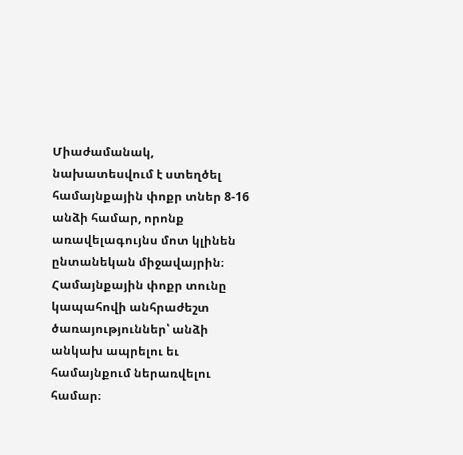Միաժամանակ, նախատեսվում է ստեղծել համայնքային փոքր տներ 8-16 անձի համար, որոնք առավելագույնս մոտ կլինեն ընտանեկան միջավայրին։ Համայնքային փոքր տունը կապահովի անհրաժեշտ ծառայություններ՝ անձի անկախ ապրելու եւ համայնքում ներառվելու համար։